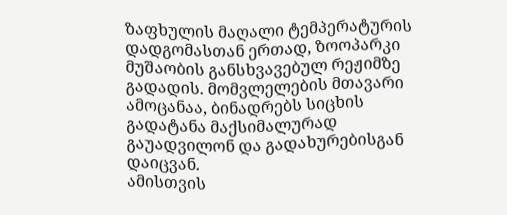ზაფხულის მაღალი ტემპერატურის დადგომასთან ერთად, ზოოპარკი მუშაობის განსხვავებულ რეჟიმზე გადადის. მომვლელების მთავარი ამოცანაა, ბინადრებს სიცხის გადატანა მაქსიმალურად გაუადვილონ და გადახურებისგან დაიცვან.
ამისთვის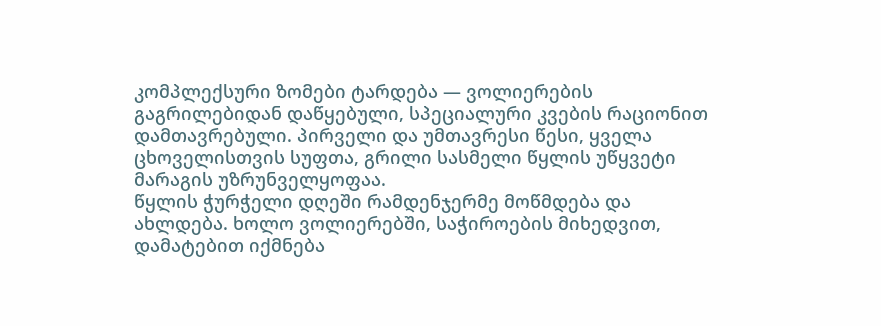კომპლექსური ზომები ტარდება — ვოლიერების გაგრილებიდან დაწყებული, სპეციალური კვების რაციონით დამთავრებული. პირველი და უმთავრესი წესი, ყველა ცხოველისთვის სუფთა, გრილი სასმელი წყლის უწყვეტი მარაგის უზრუნველყოფაა.
წყლის ჭურჭელი დღეში რამდენჯერმე მოწმდება და ახლდება. ხოლო ვოლიერებში, საჭიროების მიხედვით, დამატებით იქმნება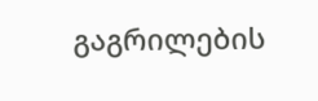გაგრილების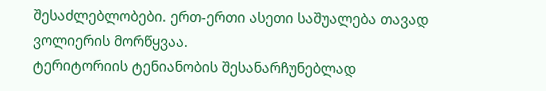შესაძლებლობები. ერთ-ერთი ასეთი საშუალება თავად ვოლიერის მორწყვაა.
ტერიტორიის ტენიანობის შესანარჩუნებლად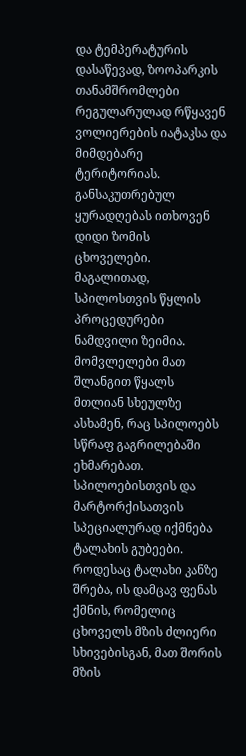და ტემპერატურის დასაწევად, ზოოპარკის თანამშრომლები რეგულარულად რწყავენ ვოლიერების იატაკსა და მიმდებარე ტერიტორიას. განსაკუთრებულ ყურადღებას ითხოვენ დიდი ზომის ცხოველები.
მაგალითად, სპილოსთვის წყლის პროცედურები ნამდვილი ზეიმია. მომვლელები მათ შლანგით წყალს მთლიან სხეულზე ასხამენ, რაც სპილოებს სწრაფ გაგრილებაში ეხმარებათ. სპილოებისთვის და მარტორქისათვის სპეციალურად იქმნება ტალახის გუბეები.
როდესაც ტალახი კანზე შრება, ის დამცავ ფენას ქმნის, რომელიც ცხოველს მზის ძლიერი სხივებისგან, მათ შორის მზის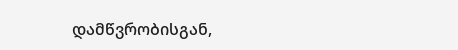დამწვრობისგან,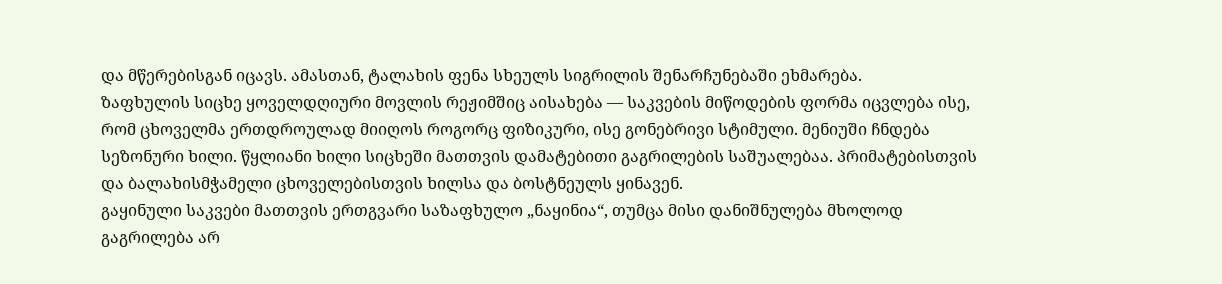და მწერებისგან იცავს. ამასთან, ტალახის ფენა სხეულს სიგრილის შენარჩუნებაში ეხმარება.
ზაფხულის სიცხე ყოველდღიური მოვლის რეჟიმშიც აისახება — საკვების მიწოდების ფორმა იცვლება ისე, რომ ცხოველმა ერთდროულად მიიღოს როგორც ფიზიკური, ისე გონებრივი სტიმული. მენიუში ჩნდება სეზონური ხილი. წყლიანი ხილი სიცხეში მათთვის დამატებითი გაგრილების საშუალებაა. პრიმატებისთვის და ბალახისმჭამელი ცხოველებისთვის ხილსა და ბოსტნეულს ყინავენ.
გაყინული საკვები მათთვის ერთგვარი საზაფხულო „ნაყინია“, თუმცა მისი დანიშნულება მხოლოდ გაგრილება არ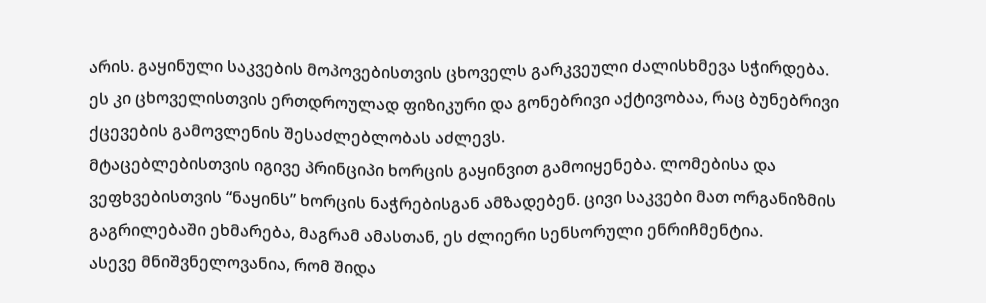არის. გაყინული საკვების მოპოვებისთვის ცხოველს გარკვეული ძალისხმევა სჭირდება. ეს კი ცხოველისთვის ერთდროულად ფიზიკური და გონებრივი აქტივობაა, რაც ბუნებრივი ქცევების გამოვლენის შესაძლებლობას აძლევს.
მტაცებლებისთვის იგივე პრინციპი ხორცის გაყინვით გამოიყენება. ლომებისა და ვეფხვებისთვის “ნაყინს” ხორცის ნაჭრებისგან ამზადებენ. ცივი საკვები მათ ორგანიზმის გაგრილებაში ეხმარება, მაგრამ ამასთან, ეს ძლიერი სენსორული ენრიჩმენტია.
ასევე მნიშვნელოვანია, რომ შიდა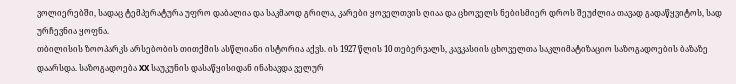ვოლიერებში, სადაც ტემპერატურა უფრო დაბალია და საკმაოდ გრილა, კარები ყოველთვის ღიაა და ცხოველს ნებისმიერ დროს შეუძლია თავად გადაწყვიტოს, სად ურჩევნია ყოფნა.
თბილისის ზოოპარკს არსებობის თითქმის ასწლიანი ისტორია აქვს. ის 1927 წლის 10 თებერვალს, კავკასიის ცხოველთა საკლიმატიზაციო საზოგადოების ბაზაზე დაარსდა. საზოგადოება XX საუკუნის დასაწყისიდან ინახავდა ველურ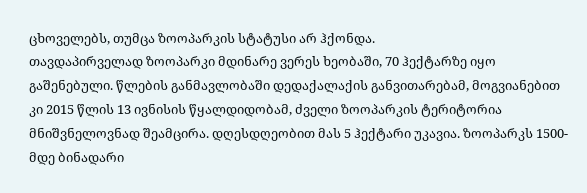ცხოველებს, თუმცა ზოოპარკის სტატუსი არ ჰქონდა.
თავდაპირველად ზოოპარკი მდინარე ვერეს ხეობაში, 70 ჰექტარზე იყო გაშენებული. წლების განმავლობაში დედაქალაქის განვითარებამ, მოგვიანებით კი 2015 წლის 13 ივნისის წყალდიდობამ, ძველი ზოოპარკის ტერიტორია მნიშვნელოვნად შეამცირა. დღესდღეობით მას 5 ჰექტარი უკავია. ზოოპარკს 1500-მდე ბინადარი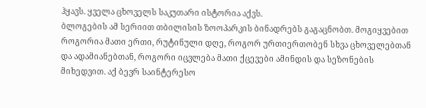ჰყავს. ყველა ცხოველს საკუთარი ისტორია აქვს.
ბლოგების ამ სერიით თბილისის ზოოპარკის ბინადრებს გაგაცნობთ. მოგიყვებით როგორია მათი ერთი, რუტინული დღე, როგორ ურთიერთობენ სხვა ცხოველებთან და ადამიანებთან, როგორი იცვლება მათი ქცევები ამინდის და სეზონების მიხედვით. აქ ბევრ საინტერესო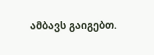ამბავს გაიგებთ.